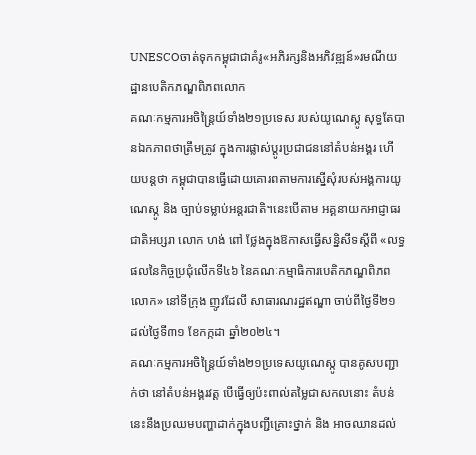UNESCOចាត់ទុកកម្ពុជាជាគំរូ«អភិរក្សនិងអភិវឌ្ឍន៍»រមណីយដ្ឋានបេតិកភណ្ឌពិភពលោក
គណៈកម្មការអចិន្ត្រៃយ៍ទាំង២១ប្រទេស របស់យូណេស្កូ សុទ្ធតែបានឯកភាពថាត្រឹមត្រូវ ក្នុងការផ្លាស់ប្តូរប្រជាជននៅតំបន់អង្គរ ហើយបន្តថា កម្ពុជាបានធ្វើដោយគោរពតាមការស្នើសុំរបស់អង្គការយូណេស្កូ និង ច្បាប់ទម្លាប់អន្តរជាតិ។នេះបើតាម អគ្គនាយកអាជ្ញាធរជាតិអប្សរា លោក ហង់ ពៅ ថ្លែងក្នុងឱកាសធ្វើសន្និសីទស្តីពី «លទ្ធផលនៃកិច្ចប្រជុំលើកទី៤៦ នៃគណៈកម្មាធិការបេតិកភណ្ឌពិភពលោក» នៅទីក្រុង ញូវដែលី សាធារណរដ្ឋឥណ្ឌា ចាប់ពីថ្ងៃទី២១ ដល់ថ្ងៃទី៣១ ខែកក្កដា ឆ្នាំ២០២៤។
គណៈកម្មការអចិន្ត្រៃយ៍ទាំង២១ប្រទេសយូណេស្កូ បានគូសបញ្ជាក់ថា នៅតំបន់អង្គរវត្ត បើធ្វើឲ្យប៉ះពាល់តម្លៃជាសកលនោះ តំបន់នេះនឹងប្រឈមបញ្ហាដាក់ក្នុងបញ្ជីគ្រោះថ្នាក់ និង អាចឈានដល់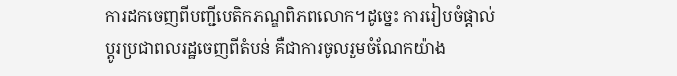ការដកចេញពីបញ្ជីបេតិកភណ្ឌពិភពលោក។ដូច្នេះ ការរៀបចំផ្តាល់ប្តូរប្រជាពលរដ្ឋចេញពីតំបន់ គឺជាការចូលរួមចំណែកយ៉ាង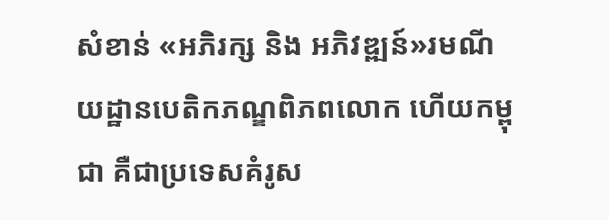សំខាន់ «អភិរក្ស និង អភិវឌ្ឍន៍»រមណីយដ្ឋានបេតិកភណ្ឌពិភពលោក ហើយកម្ពុជា គឺជាប្រទេសគំរូស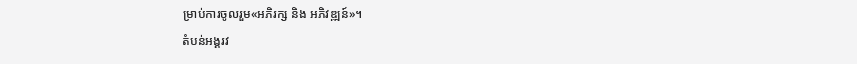ម្រាប់ការចូលរួម«អភិរក្ស និង អភិវឌ្ឍន៍»។
តំបន់អង្គរវ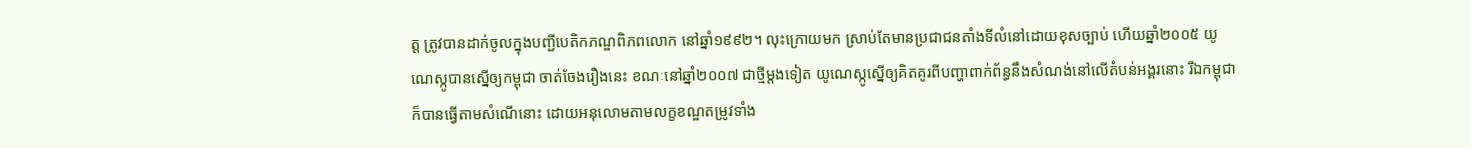ត្ត ត្រូវបានដាក់ចូលក្នុងបញ្ជីបេតិកភណ្ឌពិភពលោក នៅឆ្នាំ១៩៩២។ លុះក្រោយមក ស្រាប់តែមានប្រជាជនតាំងទីលំនៅដោយខុសច្បាប់ ហើយឆ្នាំ២០០៥ យូណេស្កូបានស្នើឲ្យកម្ពុជា ចាត់ចែងរឿងនេះ ខណៈនៅឆ្នាំ២០០៧ ជាថ្មីម្តងទៀត យូណេស្កូស្នើឲ្យគិតគូរពីបញ្ហាពាក់ព័ន្ធនឹងសំណង់នៅលើតំបន់អង្គរនោះ រីឯកម្ពុជាក៏បានធ្វើតាមសំណើនោះ ដោយអនុលោមតាមលក្ខខណ្ឌតម្រូវទាំង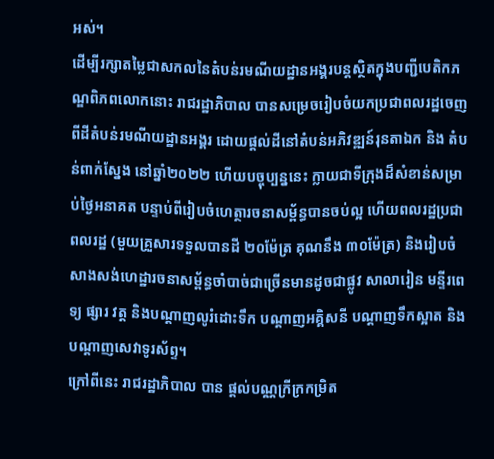អស់។
ដើម្បីរក្សាតម្លៃជាសកលនៃតំបន់រមណីយដ្ឋានអង្គរបន្តស្ថិតក្នុងបញ្ជីបេតិកភណ្ឌពិភពលោកនោះ រាជរដ្ឋាភិបាល បានសម្រេចរៀបចំយកប្រជាពលរដ្ឋចេញពីដីតំបន់រមណីយដ្ឋានអង្គរ ដោយផ្តល់ដីនៅតំបន់អភិវឌ្ឍន៍រុនតាឯក និង តំបន់ពាក់ស្នែង នៅឆ្នាំ២០២២ ហើយបច្ចុប្បន្ននេះ ក្លាយជាទីក្រុងដ៏សំខាន់សម្រាប់ថ្ងៃអនាគត បន្ទាប់ពីរៀបចំហេត្ថារចនាសម្ព័ន្ធបានចប់ល្អ ហើយពលរដ្ឋប្រជាពលរដ្ឋ (មួយគ្រួសារទទួលបានដី ២០ម៉ែត្រ គុណនឹង ៣០ម៉ែត្រ) និងរៀបចំសាងសង់ហេដ្ឋារចនាសម្ព័ន្ធចាំបាច់ជាច្រើនមានដូចជាផ្លូវ សាលារៀន មន្ទីរពេទ្យ ផ្សារ វត្ត និងបណ្តាញលូរំដោះទឹក បណ្តាញអគ្គិសនី បណ្តាញទឹកស្អាត និងបណ្តាញសេវាទូរស័ព្ទ។
ក្រៅពីនេះ រាជរដ្ឋាភិបាល បាន ផ្តល់បណ្ណក្រីក្រកម្រិត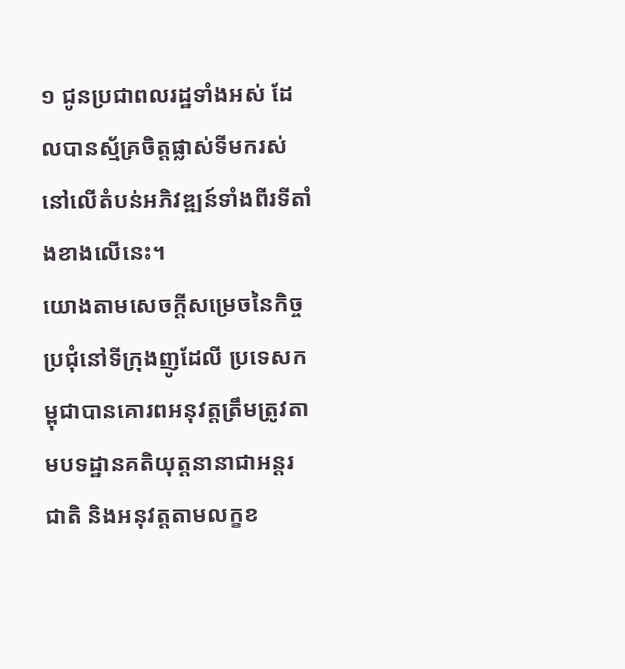១ ជូនប្រជាពលរដ្ឋទាំងអស់ ដែលបានស្ម័គ្រចិត្តផ្លាស់ទីមករស់នៅលើតំបន់អភិវឌ្ឍន៍ទាំងពីរទីតាំងខាងលើនេះ។
យោងតាមសេចក្តីសម្រេចនៃកិច្ចប្រជុំនៅទីក្រុងញូដែលី ប្រទេសកម្ពុជាបានគោរពអនុវត្តត្រឹមត្រូវតាមបទដ្ឋានគតិយុត្តនានាជាអន្តរជាតិ និងអនុវត្តតាមលក្ខខ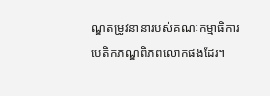ណ្ឌតម្រូវនានារបស់គណៈកម្មាធិការបេតិកភណ្ឌពិភពលោកផងដែរ។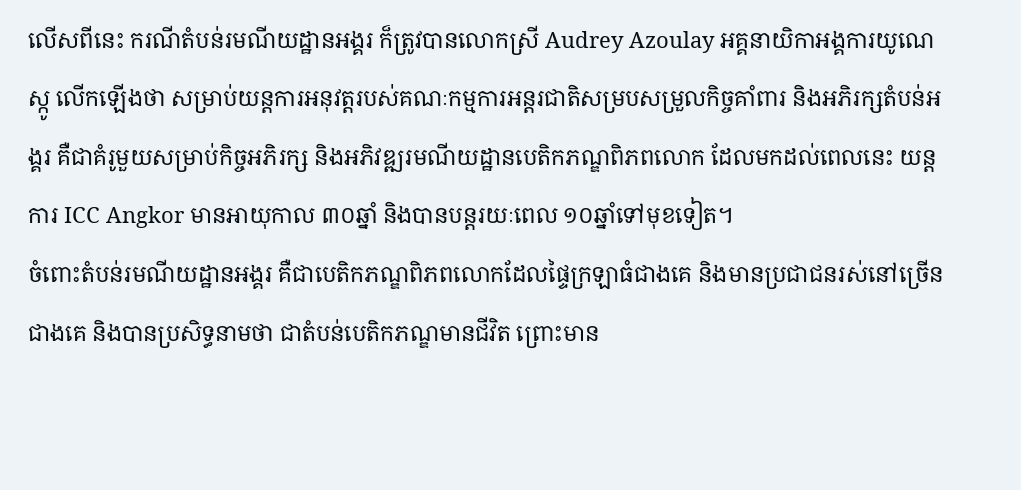លើសពីនេះ ករណីតំបន់រមណីយដ្ឋានអង្គរ ក៏ត្រូវបានលោកស្រី Audrey Azoulay អគ្គនាយិកាអង្គការយូណេស្កូ លើកឡើងថា សម្រាប់យន្តការអនុវត្តរបស់គណៈកម្មការអន្តរជាតិសម្របសម្រួលកិច្ចគាំពារ និងអភិរក្សតំបន់អង្គរ គឺជាគំរូមួយសម្រាប់កិច្ចអភិរក្ស និងអភិវឌ្ឍរមណីយដ្ឋានបេតិកភណ្ឌពិភពលោក ដែលមកដល់ពេលនេះ យន្តការ ICC Angkor មានអាយុកាល ៣០ឆ្នាំ និងបានបន្តរយៈពេល ១០ឆ្នាំទៅមុខទៀត។
ចំពោះតំបន់រមណីយដ្ឋានអង្គរ គឺជាបេតិកភណ្ឌពិភពលោកដែលផ្ទៃក្រឡាធំជាងគេ និងមានប្រជាជនរស់នៅច្រើនជាងគេ និងបានប្រសិទ្ធនាមថា ជាតំបន់បេតិកភណ្ឌមានជីវិត ព្រោះមាន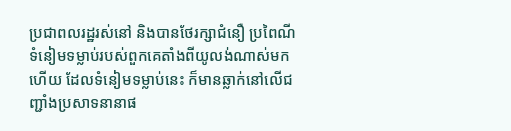ប្រជាពលរដ្ឋរស់នៅ និងបានថែរក្សាជំនឿ ប្រពៃណី ទំនៀមទម្លាប់របស់ពួកគេតាំងពីយូលង់ណាស់មកហើយ ដែលទំនៀមទម្លាប់នេះ ក៏មានឆ្លាក់នៅលើជញ្ជាំងប្រសាទនានាផ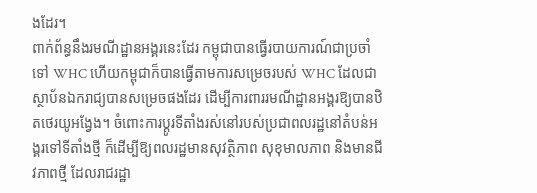ងដែរ។
ពាក់ព័ន្ធនឹងរមណីដ្ឋានអង្គរនេះដែរ កម្ពុជាបានធ្វើរបាយការណ៍ជាប្រចាំទៅ WHC ហើយកម្ពុជាក៏បានធ្វើតាមការសម្រេចរបស់ WHC ដែលជាស្ថាប័នឯករាជ្យបានសម្រេចផងដែរ ដើម្បីការពាររមណីដ្ឋានអង្គរឱ្យបានឋិតថេរយូអង្វែង។ ចំពោះការប្តូរទីតាំងរស់នៅរបស់ប្រជាពលរដ្ឋនៅតំបន់អង្គរទៅទីតាំងថ្មី ក៏ដើម្បីឱ្យពលរដ្ឋមានសុវត្ថិភាព សុខុមាលភាព និងមានជីវភាពថ្មី ដែលរាជរដ្ឋា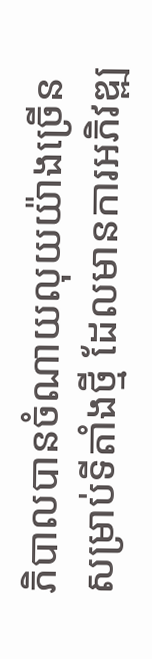ភិបាលបានចំណាយលុយយ៉ាងច្រើន សម្រាប់ទីតាំងថ្មី ដែលមានការអភិវឌ្ឍ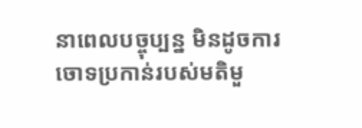នាពេលបច្ចុប្បន្ន មិនដូចការចោទប្រកាន់របស់មតិមួ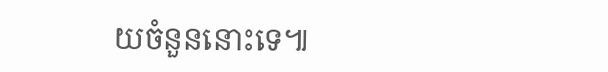យចំនួននោះទេ៕